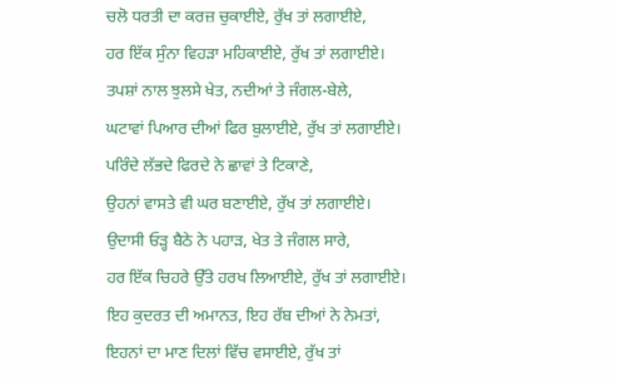ਚਲੋ ਧਰਤੀ ਦਾ ਕਰਜ਼ ਚੁਕਾਈਏ, ਰੁੱਖ ਤਾਂ ਲਗਾਈਏ,
ਹਰ ਇੱਕ ਸੁੰਨਾ ਵਿਹੜਾ ਮਹਿਕਾਈਏ, ਰੁੱਖ ਤਾਂ ਲਗਾਈਏ।
ਤਪਸ਼ਾਂ ਨਾਲ ਝੁਲਸੇ ਖੇਤ, ਨਦੀਆਂ ਤੇ ਜੰਗਲ-ਬੇਲੇ,
ਘਟਾਵਾਂ ਪਿਆਰ ਦੀਆਂ ਫਿਰ ਬੁਲਾਈਏ, ਰੁੱਖ ਤਾਂ ਲਗਾਈਏ।
ਪਰਿੰਦੇ ਲੱਭਦੇ ਫਿਰਦੇ ਨੇ ਛਾਵਾਂ ਤੇ ਟਿਕਾਣੇ,
ਉਹਨਾਂ ਵਾਸਤੇ ਵੀ ਘਰ ਬਣਾਈਏ, ਰੁੱਖ ਤਾਂ ਲਗਾਈਏ।
ਉਦਾਸੀ ਓੜ੍ਹ ਬੈਠੇ ਨੇ ਪਹਾੜ, ਖੇਤ ਤੇ ਜੰਗਲ ਸਾਰੇ,
ਹਰ ਇੱਕ ਚਿਹਰੇ ਉੱਤੇ ਹਰਖ ਲਿਆਈਏ, ਰੁੱਖ ਤਾਂ ਲਗਾਈਏ।
ਇਹ ਕੁਦਰਤ ਦੀ ਅਮਾਨਤ, ਇਹ ਰੱਬ ਦੀਆਂ ਨੇ ਨੇਮਤਾਂ,
ਇਹਨਾਂ ਦਾ ਮਾਣ ਦਿਲਾਂ ਵਿੱਚ ਵਸਾਈਏ, ਰੁੱਖ ਤਾਂ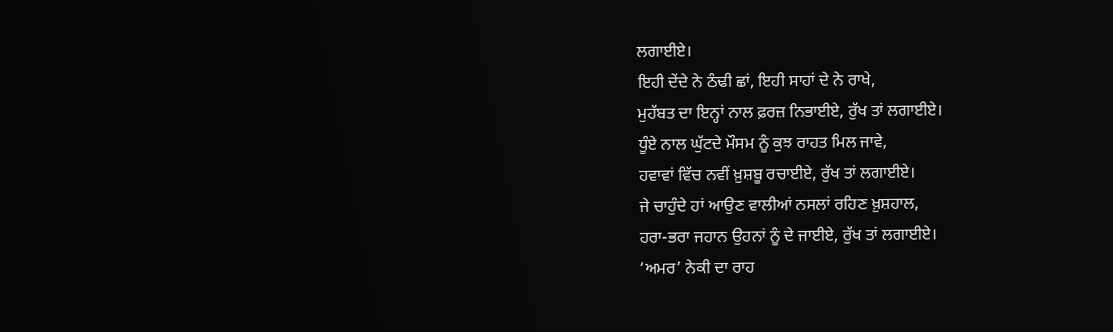ਲਗਾਈਏ।
ਇਹੀ ਦੇਂਦੇ ਨੇ ਠੰਢੀ ਛਾਂ, ਇਹੀ ਸਾਹਾਂ ਦੇ ਨੇ ਰਾਖੇ,
ਮੁਹੱਬਤ ਦਾ ਇਨ੍ਹਾਂ ਨਾਲ ਫ਼ਰਜ਼ ਨਿਭਾਈਏ, ਰੁੱਖ ਤਾਂ ਲਗਾਈਏ।
ਧੂੰਏ ਨਾਲ ਘੁੱਟਦੇ ਮੌਸਮ ਨੂੰ ਕੁਝ ਰਾਹਤ ਮਿਲ ਜਾਵੇ,
ਹਵਾਵਾਂ ਵਿੱਚ ਨਵੀਂ ਖ਼ੁਸ਼ਬੂ ਰਚਾਈਏ, ਰੁੱਖ ਤਾਂ ਲਗਾਈਏ।
ਜੇ ਚਾਹੁੰਦੇ ਹਾਂ ਆਉਣ ਵਾਲੀਆਂ ਨਸਲਾਂ ਰਹਿਣ ਖ਼ੁਸ਼ਹਾਲ,
ਹਰਾ-ਭਰਾ ਜਹਾਨ ਉਹਨਾਂ ਨੂੰ ਦੇ ਜਾਈਏ, ਰੁੱਖ ਤਾਂ ਲਗਾਈਏ।
‘ਅਮਰ’ ਨੇਕੀ ਦਾ ਰਾਹ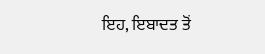ਇਹ, ਇਬਾਦਤ ਤੋਂ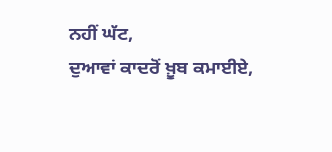ਨਹੀਂ ਘੱਟ,
ਦੁਆਵਾਂ ਕਾਦਰੋਂ ਖ਼ੂਬ ਕਮਾਈਏ,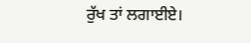ਰੁੱਖ ਤਾਂ ਲਗਾਈਏ।